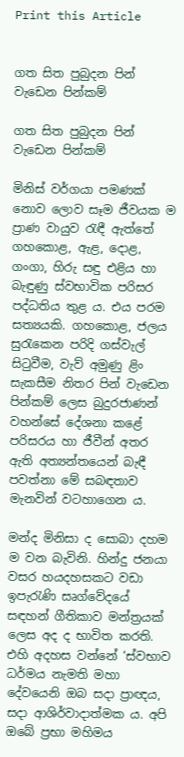Print this Article


ගත සිත පුබුදන පින් වැඩෙන පින්කම්

ගත සිත පුබුදන පින් වැඩෙන පින්කම්

මිනිස් වර්ගයා පමණක් නොව ලොව සෑම ජීවයක ම ප්‍රාණ වායුව රැඳී ඇත්තේ ගහකොළ, ඇළ, දොළ, ගංගා, හිරු සඳු එළිය හා බැඳුණු ස්වභාවික පරිසර පද්ධතිය තුළ ය. එය පරම සත්‍යයකි. ගහකොළ, ජලය සුරැකෙන පරිදි ගස්වැල් සිටුවීම, වැව් අමුණු ළිං සැකසීම නිතර පින් වැඩෙන පින්කම් ලෙස බුදුරජාණන් වහන්සේ දේශනා කළේ පරිසරය හා ජීවීන් අතර ඇති අත්‍යන්තයෙන් බැඳී පවත්නා මේ සබඳතාව මැනවින් වටහාගෙන ය.

මන්ද මිනිසා ද සොබා දහම ම වන බැවිනි. හින්දු ජනයා වසර හයදහසකට වඩා ඉපැරැණි සෘග්වේදයේ සඳහන් ගීතිකාව මන්ත්‍රයක් ලෙස අද ද භාවිත කරති. එහි අදහස වන්නේ ‘ස්වභාව ධර්මය නැමති මහා දේවයෙනි ඔබ සදා ප්‍රාඥය, සදා ආශිර්වාදාත්මක ය. අපි ඔබේ ප්‍රභා මහිමය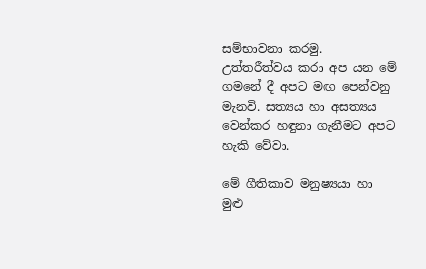සම්භාවනා කරමු. උත්තරීත්වය කරා අප යන මේ ගමනේ දී අපට මඟ පෙන්වනු මැනවි. සත්‍යය හා අසත්‍යය වෙන්කර හඳුනා ගැනීමට අපට හැකි වේවා.

මේ ගීතිකාව මනුෂ්‍යයා හා මුළු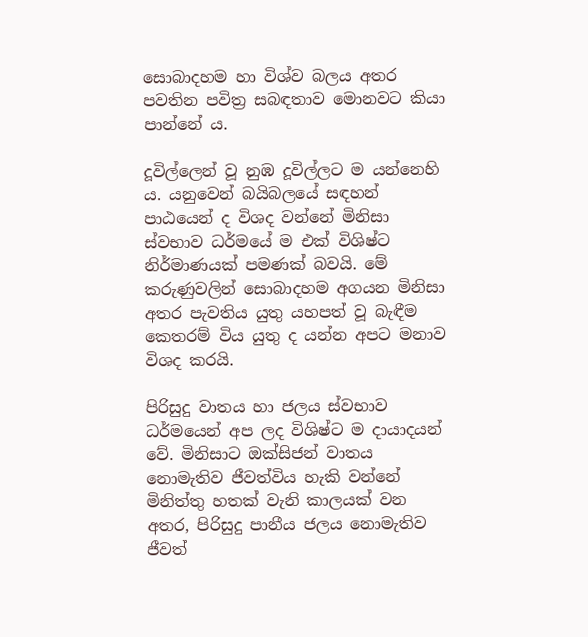සොබාදහම හා විශ්ව බලය අතර පවතින පවිත්‍ර සබඳතාව මොනවට කියා පාන්නේ ය.

දූවිල්ලෙන් වූ නුඹ දූවිල්ලට ම යන්නෙහි ය. යනුවෙන් බයිබලයේ සඳහන් පාඨයෙන් ද විශද වන්නේ මිනිසා ස්වභාව ධර්මයේ ම එක් විශිෂ්ට නිර්මාණයක් පමණක් බවයි. මේ කරුණුවලින් සොබාදහම අගයන මිනිසා අතර පැවතිය යුතු යහපත් වූ බැඳීම කෙතරම් විය යුතු ද යන්න අපට මනාව විශද කරයි.

පිරිසුදු වාතය හා ජලය ස්වභාව ධර්මයෙන් අප ලද විශිෂ්ට ම දායාදයන් වේ. මිනිසාට ඔක්සිජන් වාතය නොමැතිව ජීවත්විය හැකි වන්නේ මිනිත්තු හතක් වැනි කාලයක් වන අතර, පිරිසුදු පානීය ජලය නොමැතිව ජීවත්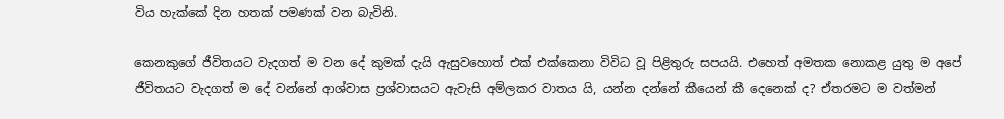විය හැක්කේ දින හතක් පමණක් වන බැවිනි.

කෙනකුගේ ජීවිතයට වැදගත් ම වන දේ කුමක් දැයි ඇසුවහොත් එක් එක්කෙනා විවිධ වූ පිළිතුරු සපයයි. එහෙත් අමතක නොකළ යුතු ම අපේ ජීවිතයට වැදගත් ම දේ වන්නේ ආශ්වාස ප්‍රශ්වාසයට ඇවැසි අම්ලකර වාතය යි, යන්න දන්නේ කීයෙන් කී දෙනෙක් ද? ඒතරමට ම වත්මන්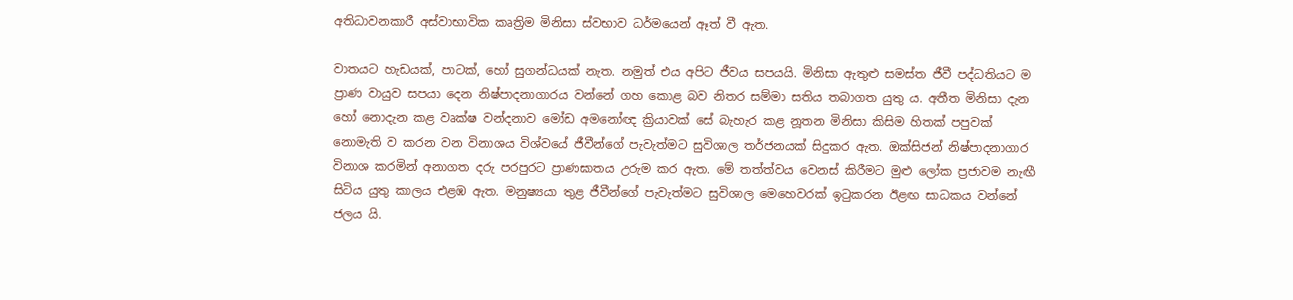අතිධාවනකාරී අස්වාභාවික කෘත්‍රිම මිනිසා ස්වභාව ධර්මයෙන් ඈත් වී ඇත.

වාතයට හැඩයක්, පාටක්, හෝ සුගන්ධයක් නැත. නමුත් එය අපිට ජීවය සපයයි. මිනිසා ඇතුළු සමස්ත ජීවී පද්ධතියට ම ප්‍රාණ වායුව සපයා දෙන නිෂ්පාදනාගාරය වන්නේ ගහ කොළ බව නිතර සම්මා සතිය තබාගත යුතු ය. අතීත මිනිසා දැන හෝ නොදැන කළ වෘක්ෂ වන්දනාව මෝඩ අමනෝඥ ක්‍රියාවක් සේ බැහැර කළ නූතන මිනිසා කිසිම හිතක් පපුවක් නොමැති ව කරන වන විනාශය විශ්වයේ ජීවීන්ගේ පැවැත්මට සුවිශාල තර්ජනයක් සිදුකර ඇත. ඔක්සිජන් නිෂ්පාදනාගාර විනාශ කරමින් අනාගත දරු පරපුරට ප්‍රාණඝාතය උරුම කර ඇත. මේ තත්ත්වය වෙනස් කිරීමට මුළු ලෝක ප්‍රජාවම නැඟී සිටිය යුතු කාලය එළඹ ඇත. මනුෂ්‍යයා තුළ ජීවීන්ගේ පැවැත්මට සුවිශාල මෙහෙවරක් ඉටුකරන ඊළඟ සාධකය වන්නේ ජලය යි.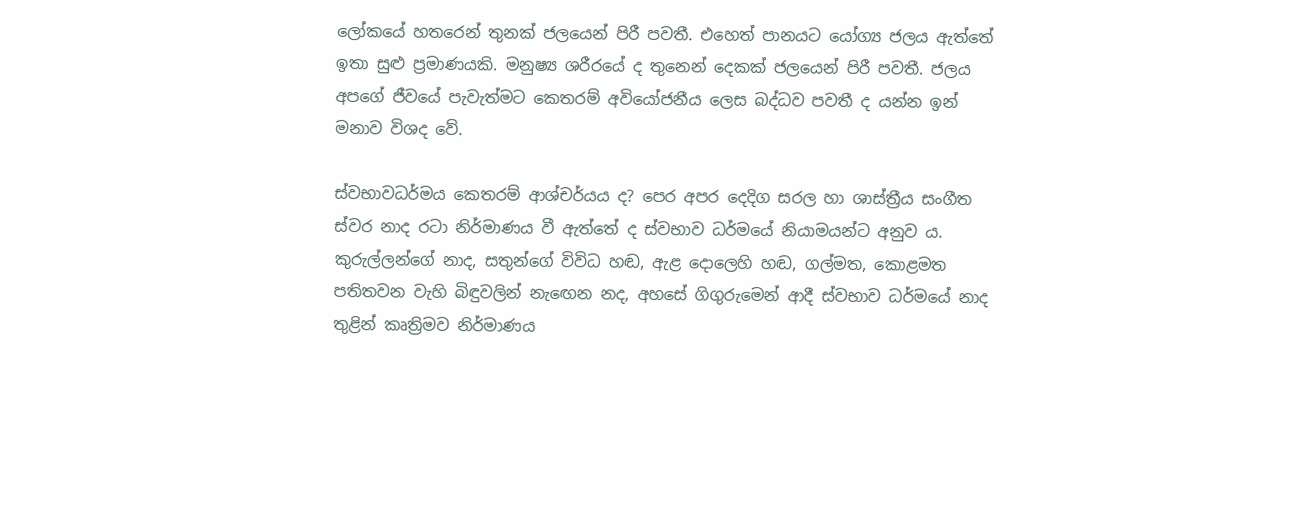ලෝකයේ හතරෙන් තුනක් ජලයෙන් පිරී පවතී. එහෙත් පානයට යෝග්‍ය ජලය ඇත්තේ ඉතා සුළු ප්‍රමාණයකි. මනුෂ්‍ය ශරීරයේ ද තුනෙන් දෙකක් ජලයෙන් පිරී පවතී. ජලය අපගේ ජීවයේ පැවැත්මට කෙතරම් අවියෝජනීය ලෙස බද්ධව පවතී ද යන්න ඉන් මනාව විශද වේ.

ස්වභාවධර්මය කෙතරම් ආශ්චර්යය ද? පෙර අපර දෙදිග සරල හා ශාස්ත්‍රීය සංගීත ස්වර නාද රටා නිර්මාණය වී ඇත්තේ ද ස්වභාව ධර්මයේ නියාමයන්ට අනුව ය. කුරුල්ලන්ගේ නාද, සතුන්ගේ විවිධ හඬ, ඇළ දොලෙහි හඬ, ගල්මත, කොළමත පතිතවන වැහි බිඳුවලින් නැඟෙන නද, අහසේ ගිගුරුමෙන් ආදී ස්වභාව ධර්මයේ නාද තුළින් කෘත්‍රිමව නිර්මාණය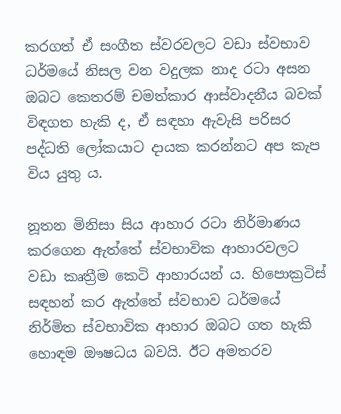කරගත් ඒ සංගීත ස්වරවලට වඩා ස්වභාව ධර්මයේ නිසල වන වදුලක නාද රටා අසන ඔබට කෙතරම් චමත්කාර ආස්වාදනීය බවක් විඳගත හැකි ද, ඒ සඳහා ඇවැසි පරිසර පද්ධති ලෝකයාට දායක කරන්නට අප කැප විය යුතු ය.

නූතන මිනිසා සිය ආහාර රටා නිර්මාණය කරගෙන ඇත්තේ ස්වභාවික ආහාරවලට වඩා කෘත්‍රීම කෙටි ආහාරයන් ය. හිපොක්‍රටිස් සඳහන් කර ඇත්තේ ස්වභාව ධර්මයේ නිර්මිත ස්වභාවික ආහාර ඔබට ගත හැකි හොඳම ඖෂධය බවයි. ඊට අමතරව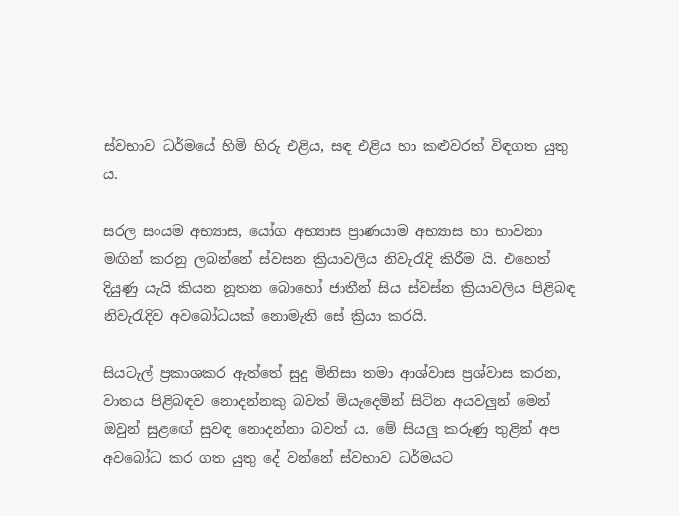ස්වභාව ධර්මයේ හිමි හිරු එළිය, සඳ එළිය හා කළුවරත් විඳගත යුතු ය.

සරල සංයම අභ්‍යාස, යෝග අභ්‍යාස ප්‍රාණයාම අභ්‍යාස හා භාවනා මඟින් කරනු ලබන්නේ ස්වසන ක්‍රියාවලිය නිවැරැදි කිරීම යි. එහෙත් දියුණු යැයි කියන නූතන බොහෝ ජාතීන් සිය ස්වස්න ක්‍රියාවලිය පිළිබඳ නිවැරැදිව අවබෝධයක් නොමැති සේ ක්‍රියා කරයි.

සියටැල් ප්‍රකාශකර ඇත්තේ සුදු මිනිසා තමා ආශ්වාස ප්‍රශ්වාස කරන, වාතය පිළිබඳව නොදන්නකු බවත් මියැදෙමින් සිටින අයවලුන් මෙන් ඔවුන් සුළඟේ සුවඳ නොදන්නා බවත් ය. මේ සියලු කරුණු තුළින් අප අවබෝධ කර ගත යුතු දේ වන්නේ ස්වභාව ධර්මයට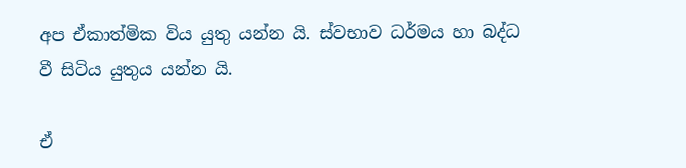අප ඒකාත්මික විය යුතු යන්න යි. ස්වභාව ධර්මය හා බද්ධ වී සිටිය යුතුය යන්න යි.

ඒ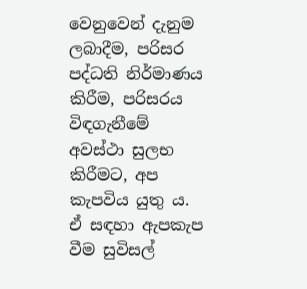වෙනුවෙන් දැනුම ලබාදීම, පරිසර පද්ධති නිර්මාණය කිරීම, පරිසරය විඳගැනීමේ අවස්ථා සුලභ කිරීමට, අප කැපවිය යුතු ය. ඒ සඳහා ඇපකැප වීම සුවිසල්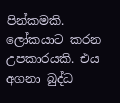පින්කමකි. ලෝකයාට කරන උපකාරයකි. එය අගනා බුද්ධ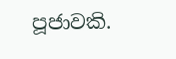පූජාවකි.